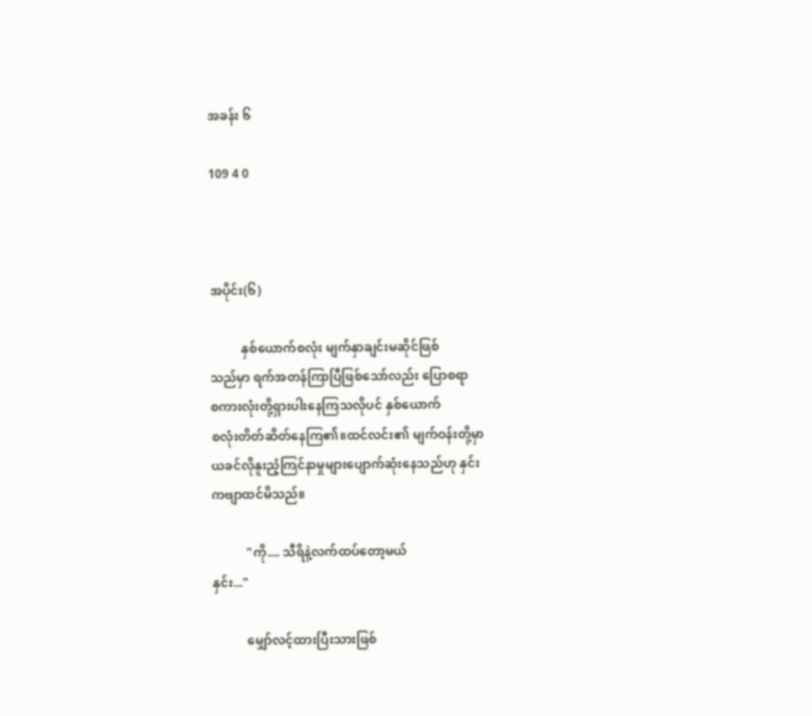အခန်း ၆

109 4 0



အပိုင်း(၆)

          နှစ်ယောက်စလုံး မျက်နှာချင်းမဆိုင်ဖြစ်
သည်မှာ ရက်အတန်ကြာပြီဖြစ်သော်လည်း ပြောစရာ
စကားလုံးတို့ရှားပါးနေကြသလိုပင် နှစ်ယောက်
စလုံးတိတ်ဆိတ်နေကြ၏။ထင်လင်း၏ မျက်ဝန်းတို့မှာ
ယခင်လိုနူးညံ့ကြင်နာမှုများပျောက်ဆုံးနေသည်ဟု နှင်း
ကဗျာထင်မိသည်။

           "ကို.... သီရိနဲ့လက်ထပ်တော့မယ်
နှင်း..."

           မျှော်လင့်ထားပြီးသားဖြစ်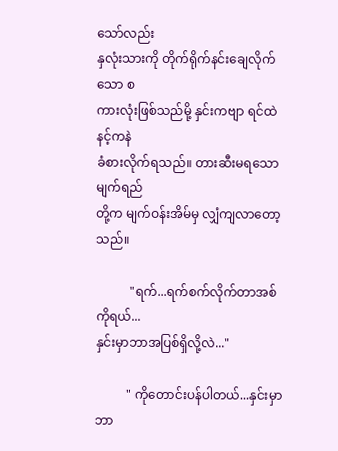သော်လည်း
နှလုံးသားကို တိုက်ရိုက်နင်းချေလိုက်သော စ
ကားလုံးဖြစ်သည်မို့ နှင်းကဗျာ ရင်ထဲနင့်ကနဲ
ခံစားလိုက်ရသည်။ တားဆီးမရသော မျက်ရည်
တို့က မျက်ဝန်းအိမ်မှ လျှံကျလာတော့သည်။

           "ရက်...ရက်စက်လိုက်တာအစ်ကိုရယ်...
နှင်းမှာဘာအပြစ်ရှိလို့လဲ..."

          " ကိုတောင်းပန်ပါတယ်...နှင်းမှာဘာ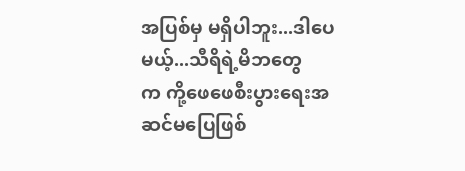အပြစ်မှ မရှိပါဘူး...ဒါပေမယ့်...သီရိရဲ့မိဘတွေ
က ကို့ဖေဖေစီးပွားရေးအဆင်မပြေဖြစ်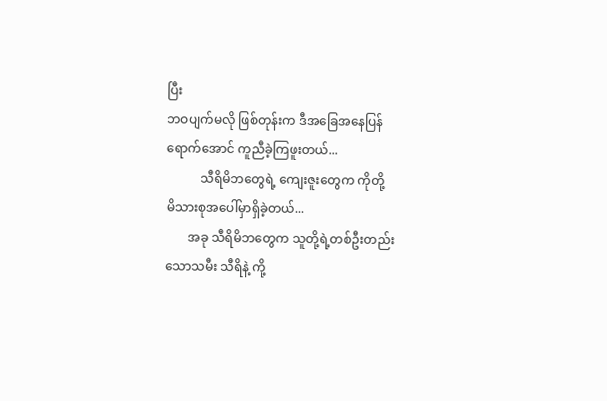ပြီး
ဘဝပျက်မလို ဖြစ်တုန်းက ဒီအခြေအနေပြန်
ရောက်အောင် ကူညီခဲ့ကြဖူးတယ်...
           သီရိမိဘတွေရဲ့ ကျေးဇူးတွေက ကိုတို့
မိသားစုအပေါ်မှာရှိခဲ့တယ်...
       အခု သီရိမိဘတွေက သူတို့ရဲ့တစ်ဦးတည်း
သောသမီး သီရိနဲ့ ကို့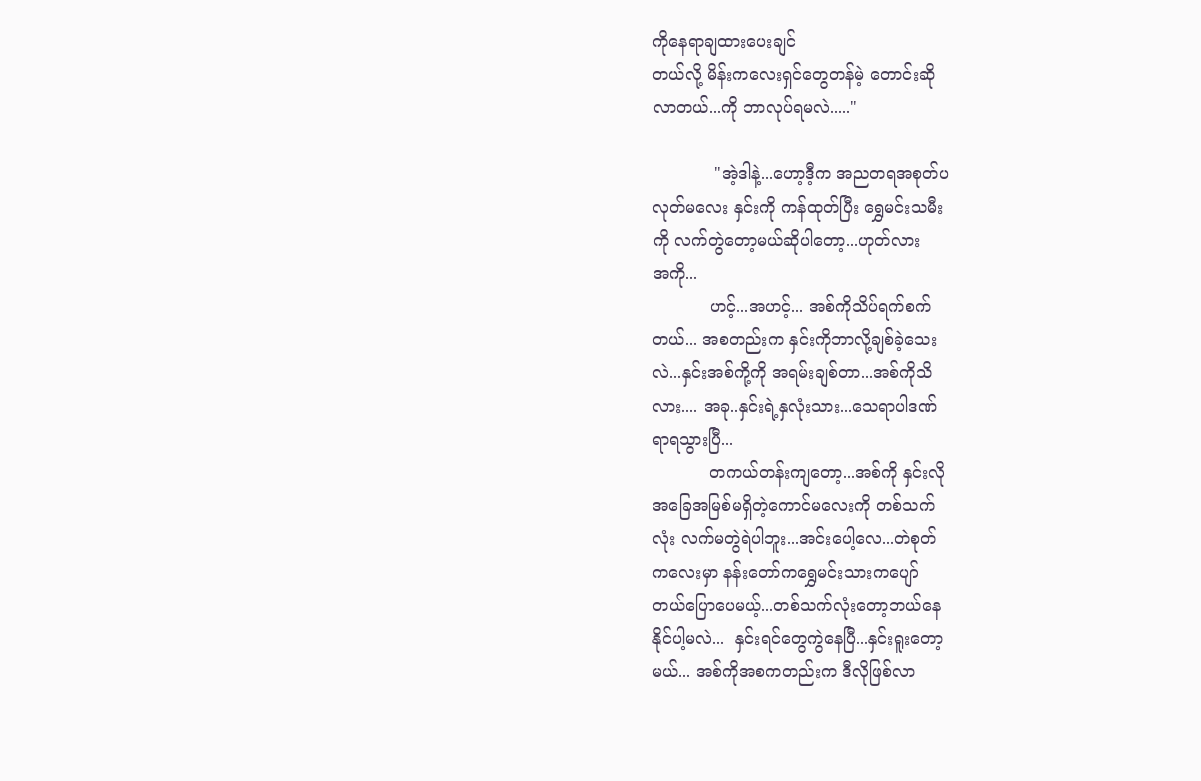ကိုနေရာချထားပေးချင်
တယ်လို့ မိန်းကလေးရှင်တွေတန်မဲ့ တောင်းဆို
လာတယ်...ကို ဘာလုပ်ရမလဲ....."

            "အဲ့ဒါနဲ့...ဟော့ဒီ့က အညတရအစုတ်ပ
လုတ်မလေး နှင်းကို ကန်ထုတ်ပြီး ရွှေမင်းသမီး
ကို လက်တွဲတော့မယ်ဆိုပါတော့...ဟုတ်လား
အကို...
           ဟင့်...အဟင့်... အစ်ကိုသိပ်ရက်စက်
တယ်... အစတည်းက နှင်းကိုဘာလို့ချစ်ခဲ့သေး
လဲ...နှင်းအစ်ကို့ကို အရမ်းချစ်တာ...အစ်ကိုသိ
လား.... အခု..နှင်းရဲ့နှလုံးသား...သေရာပါဒဏ်
ရာရသွားပြီ...
           တကယ်တန်းကျတော့...အစ်ကို နှင်းလို
အခြေအမြစ်မရှိတဲ့ကောင်မလေးကို တစ်သက်
လုံး လက်မတွဲရဲပါဘူး...အင်းပေါ့လေ...တဲစုတ်
ကလေးမှာ နန်းတော်ကရွှေမင်းသားကပျော်
တယ်ပြောပေမယ့်...တစ်သက်လုံးတော့ဘယ်နေ
နိုင်ပါ့မလဲ...  နှင်းရင်တွေကွဲနေပြီ...နှင်းရူးတော့
မယ်... အစ်ကိုအစကတည်းက ဒီလိုဖြစ်လာ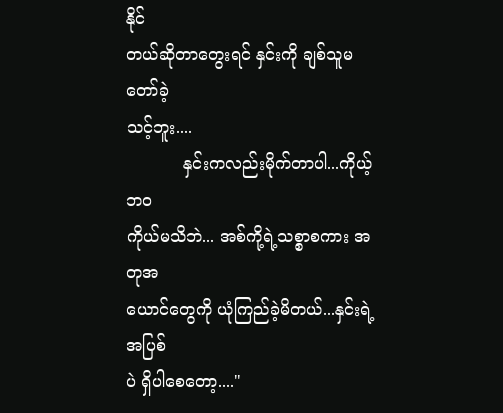နိုင်
တယ်ဆိုတာတွေးရင် နှင်းကို ချစ်သူမတော်ခဲ့
သင့်ဘူး....
           နှင်းကလည်းမိုက်တာပါ...ကိုယ့်ဘဝ
ကိုယ်မသိဘဲ... အစ်ကို့ရဲ့သစ္စာစကား အတုအ
ယောင်တွေကို ယုံကြည်ခဲ့မိတယ်...နှင်းရဲ့အပြစ်
ပဲ ရှိပါစေတော့...."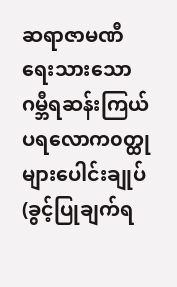ဆရာဇာမဏီရေးသားသော ဂမ္ဘီရဆန်းကြယ်ပရလောက၀တ္ထုများပေါင်းချုပ်(ခွင့်ပြုချက်ရ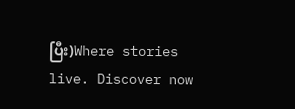ပြီး)Where stories live. Discover now